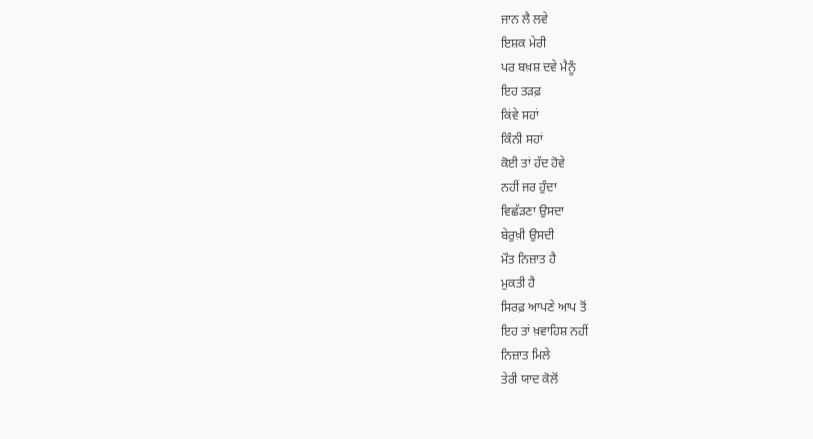ਜਾਨ ਲੈ ਲਵੇ
ਇਸ਼ਕ ਮੇਰੀ
ਪਰ ਬਖ਼ਸ਼ ਦਵੇ ਮੈਨੂੰ
ਇਹ ਤੜਫ਼
ਕਿਂਵੇ ਸਹਾਂ
ਕਿੰਨੀ ਸਹਾਂ
ਕੋਈ ਤਾਂ ਹੱਦ ਹੋਵੇ
ਨਹੀਂ ਜਰ ਹੁੰਦਾ
ਵਿਛੱੜਣਾ ਉਸਦਾ
ਬੇਰੁਖ਼ੀ ਉਸਦੀ
ਮੌਤ ਨਿਜ਼ਾਤ ਹੈ
ਮੁਕਤੀ ਹੈ
ਸਿਰਫ਼ ਆਪਣੇ ਆਪ ਤੋਂ
ਇਹ ਤਾਂ ਖ਼ਵਾਹਿਸ਼ ਨਹੀਂ
ਨਿਜ਼ਾਤ ਮਿਲੇ
ਤੇਰੀ ਯਾਦ ਕੋਲੋਂ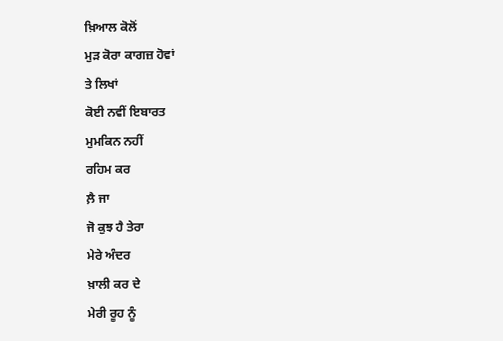ਖ਼ਿਆਲ ਕੋਲੋਂ
ਮੁੜ ਕੋਰਾ ਕਾਗਜ਼ ਹੋਵਾਂ
ਤੇ ਲਿਖਾਂ
ਕੋਈ ਨਵੀਂ ਇਬਾਰਤ
ਮੁਮਕਿਨ ਨਹੀਂ
ਰਹਿਮ ਕਰ
ਲ਼ੈ ਜਾ
ਜੋ ਕੁਝ ਹੈ ਤੇਰਾ
ਮੇਰੇ ਅੰਦਰ
ਖ਼ਾਲੀ ਕਰ ਦੇ
ਮੇਰੀ ਰੂਹ ਨੂੰ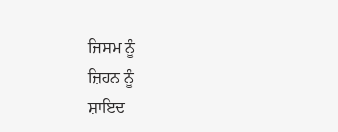ਜਿਸਮ ਨੂੰ
ਜ਼ਿਹਨ ਨੂੰ
ਸ਼ਾਇਦ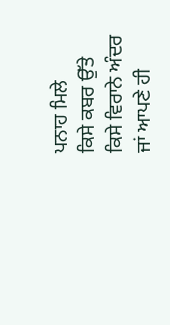ਪਨਾਹ ਮਿਲੇ
ਕਿਸੇ ਕਬਰ ਉੱਤੇ
ਕਿਸੇ ਵਿਰਾਨੇ ਅੰਦਰ
ਜਾਂ ਆਪਣੇ ਹੀ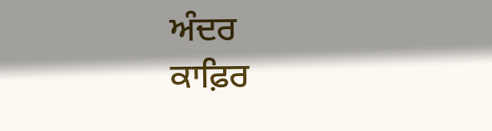ਅੰਦਰ
ਕਾਫ਼ਿਰ